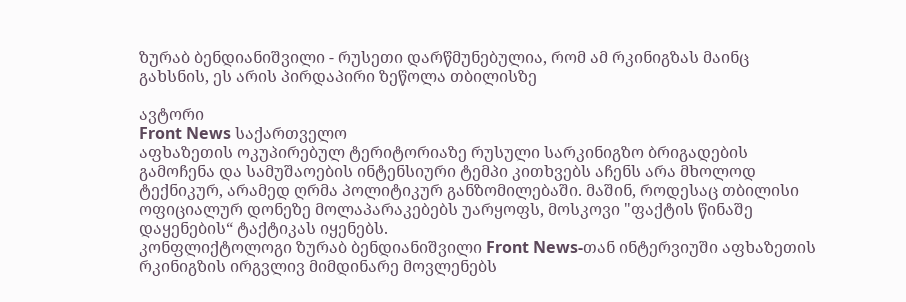ზურაბ ბენდიანიშვილი - რუსეთი დარწმუნებულია, რომ ამ რკინიგზას მაინც გახსნის, ეს არის პირდაპირი ზეწოლა თბილისზე

ავტორი
Front News საქართველო
აფხაზეთის ოკუპირებულ ტერიტორიაზე რუსული სარკინიგზო ბრიგადების გამოჩენა და სამუშაოების ინტენსიური ტემპი კითხვებს აჩენს არა მხოლოდ ტექნიკურ, არამედ ღრმა პოლიტიკურ განზომილებაში. მაშინ, როდესაც თბილისი ოფიციალურ დონეზე მოლაპარაკებებს უარყოფს, მოსკოვი "ფაქტის წინაშე დაყენების“ ტაქტიკას იყენებს.
კონფლიქტოლოგი ზურაბ ბენდიანიშვილი Front News-თან ინტერვიუში აფხაზეთის რკინიგზის ირგვლივ მიმდინარე მოვლენებს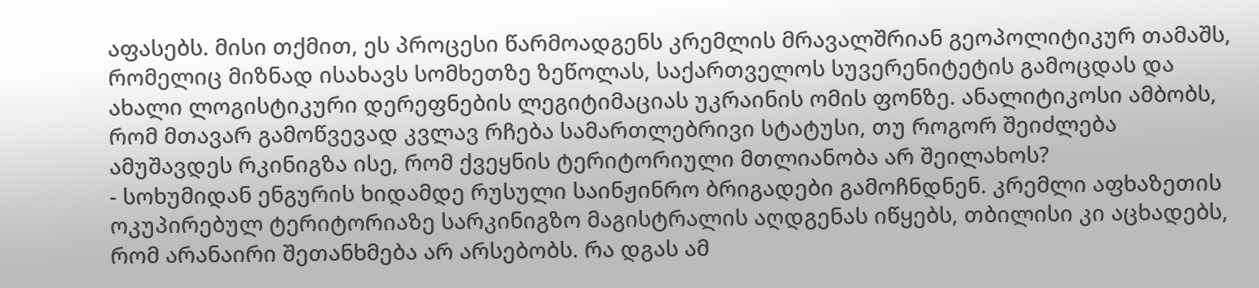აფასებს. მისი თქმით, ეს პროცესი წარმოადგენს კრემლის მრავალშრიან გეოპოლიტიკურ თამაშს, რომელიც მიზნად ისახავს სომხეთზე ზეწოლას, საქართველოს სუვერენიტეტის გამოცდას და ახალი ლოგისტიკური დერეფნების ლეგიტიმაციას უკრაინის ომის ფონზე. ანალიტიკოსი ამბობს, რომ მთავარ გამოწვევად კვლავ რჩება სამართლებრივი სტატუსი, თუ როგორ შეიძლება ამუშავდეს რკინიგზა ისე, რომ ქვეყნის ტერიტორიული მთლიანობა არ შეილახოს?
- სოხუმიდან ენგურის ხიდამდე რუსული საინჟინრო ბრიგადები გამოჩნდნენ. კრემლი აფხაზეთის ოკუპირებულ ტერიტორიაზე სარკინიგზო მაგისტრალის აღდგენას იწყებს, თბილისი კი აცხადებს, რომ არანაირი შეთანხმება არ არსებობს. რა დგას ამ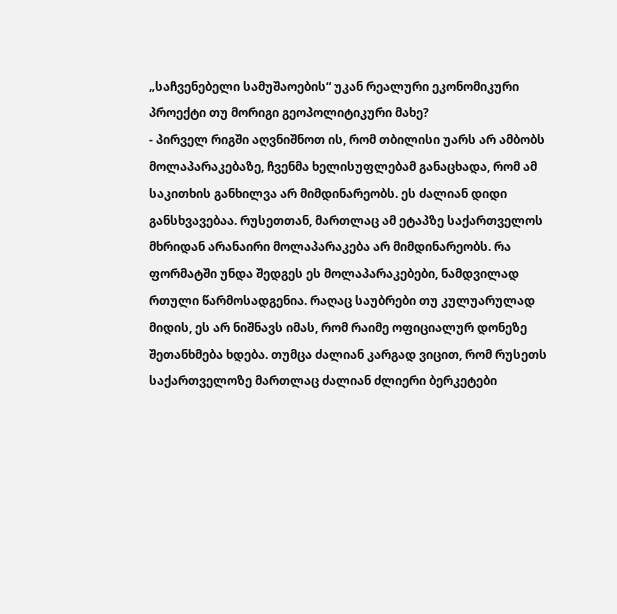„საჩვენებელი სამუშაოების“ უკან რეალური ეკონომიკური პროექტი თუ მორიგი გეოპოლიტიკური მახე?
- პირველ რიგში აღვნიშნოთ ის, რომ თბილისი უარს არ ამბობს მოლაპარაკებაზე, ჩვენმა ხელისუფლებამ განაცხადა, რომ ამ საკითხის განხილვა არ მიმდინარეობს. ეს ძალიან დიდი განსხვავებაა. რუსეთთან, მართლაც ამ ეტაპზე საქართველოს მხრიდან არანაირი მოლაპარაკება არ მიმდინარეობს. რა ფორმატში უნდა შედგეს ეს მოლაპარაკებები, ნამდვილად რთული წარმოსადგენია. რაღაც საუბრები თუ კულუარულად მიდის, ეს არ ნიშნავს იმას, რომ რაიმე ოფიციალურ დონეზე შეთანხმება ხდება. თუმცა ძალიან კარგად ვიცით, რომ რუსეთს საქართველოზე მართლაც ძალიან ძლიერი ბერკეტები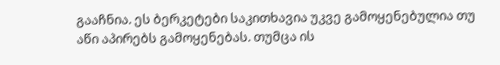გააჩნია. ეს ბერკეტები საკითხავია უკვე გამოყენებულია თუ აწი აპირებს გამოყენებას. თუმცა ის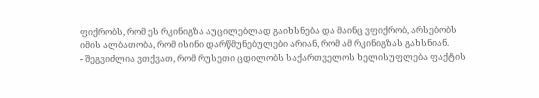ფიქრობს, რომ ეს რკინიგზა აუცილებლად გაიხსნება და მაინც ვფიქრობ, არსებობს იმის ალბათობა, რომ ისინი დარწმუნებულები არიან, რომ ამ რკინიგზას გახსნიან.
- შეგვიძლია ვთქვათ, რომ რუსეთი ცდილობს საქართველოს ხელისუფლება ფაქტის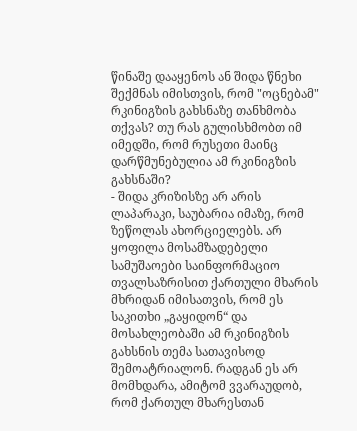წინაშე დააყენოს ან შიდა წნეხი შექმნას იმისთვის, რომ "ოცნებამ" რკინიგზის გახსნაზე თანხმობა თქვას? თუ რას გულისხმობთ იმ იმედში, რომ რუსეთი მაინც დარწმუნებულია ამ რკინიგზის გახსნაში?
- შიდა კრიზისზე არ არის ლაპარაკი, საუბარია იმაზე, რომ ზეწოლას ახორციელებს. არ ყოფილა მოსამზადებელი სამუშაოები საინფორმაციო თვალსაზრისით ქართული მხარის მხრიდან იმისათვის, რომ ეს საკითხი „გაყიდონ“ და მოსახლეობაში ამ რკინიგზის გახსნის თემა სათავისოდ შემოატრიალონ. რადგან ეს არ მომხდარა, ამიტომ ვვარაუდობ, რომ ქართულ მხარესთან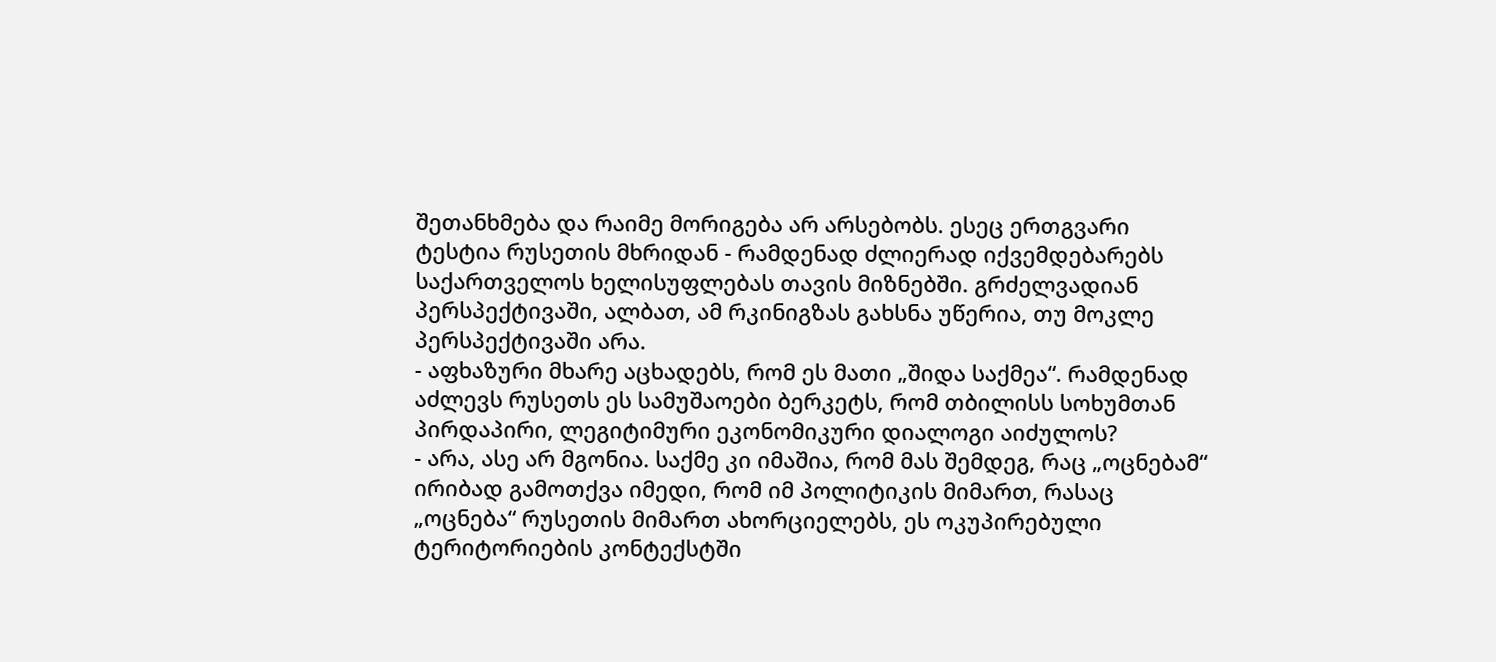შეთანხმება და რაიმე მორიგება არ არსებობს. ესეც ერთგვარი ტესტია რუსეთის მხრიდან - რამდენად ძლიერად იქვემდებარებს საქართველოს ხელისუფლებას თავის მიზნებში. გრძელვადიან პერსპექტივაში, ალბათ, ამ რკინიგზას გახსნა უწერია, თუ მოკლე პერსპექტივაში არა.
- აფხაზური მხარე აცხადებს, რომ ეს მათი „შიდა საქმეა“. რამდენად აძლევს რუსეთს ეს სამუშაოები ბერკეტს, რომ თბილისს სოხუმთან პირდაპირი, ლეგიტიმური ეკონომიკური დიალოგი აიძულოს?
- არა, ასე არ მგონია. საქმე კი იმაშია, რომ მას შემდეგ, რაც „ოცნებამ“ ირიბად გამოთქვა იმედი, რომ იმ პოლიტიკის მიმართ, რასაც „ოცნება“ რუსეთის მიმართ ახორციელებს, ეს ოკუპირებული ტერიტორიების კონტექსტში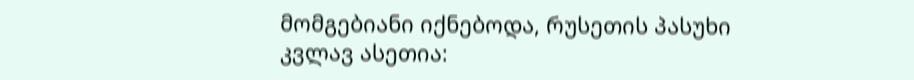მომგებიანი იქნებოდა, რუსეთის პასუხი კვლავ ასეთია: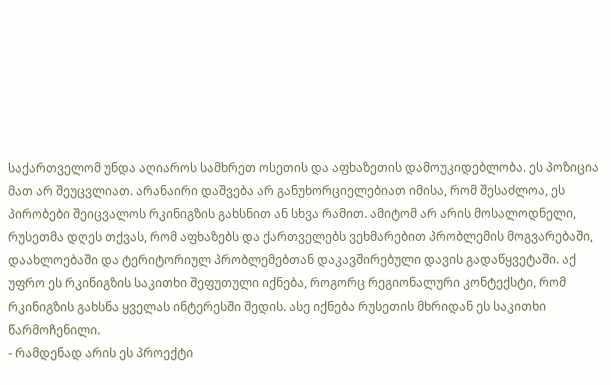საქართველომ უნდა აღიაროს სამხრეთ ოსეთის და აფხაზეთის დამოუკიდებლობა. ეს პოზიცია მათ არ შეუცვლიათ. არანაირი დაშვება არ განუხორციელებიათ იმისა, რომ შესაძლოა, ეს პირობები შეიცვალოს რკინიგზის გახსნით ან სხვა რამით. ამიტომ არ არის მოსალოდნელი, რუსეთმა დღეს თქვას, რომ აფხაზებს და ქართველებს ვეხმარებით პრობლემის მოგვარებაში, დაახლოებაში და ტერიტორიულ პრობლემებთან დაკავშირებული დავის გადაწყვეტაში. აქ უფრო ეს რკინიგზის საკითხი შეფუთული იქნება, როგორც რეგიონალური კონტექსტი, რომ რკინიგზის გახსნა ყველას ინტერესში შედის. ასე იქნება რუსეთის მხრიდან ეს საკითხი წარმოჩენილი.
- რამდენად არის ეს პროექტი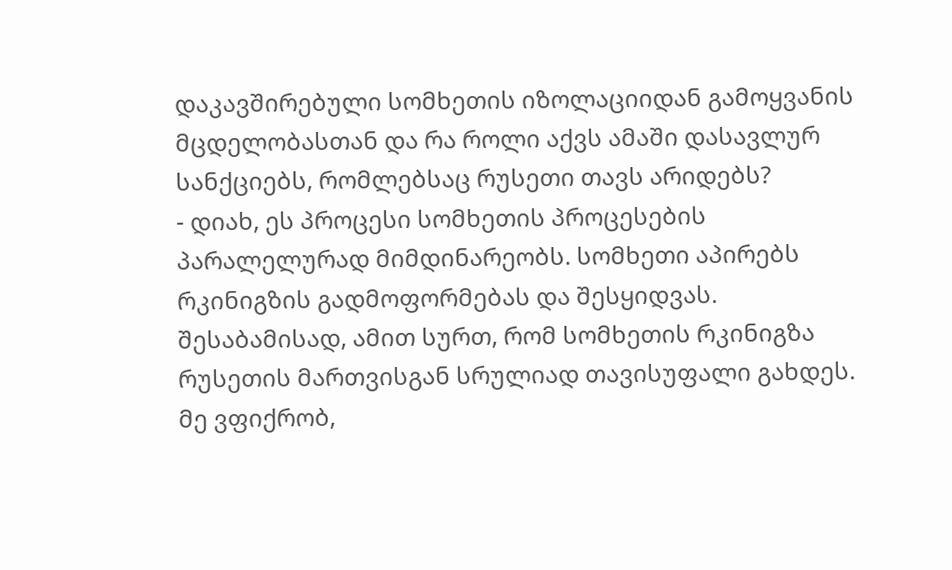დაკავშირებული სომხეთის იზოლაციიდან გამოყვანის მცდელობასთან და რა როლი აქვს ამაში დასავლურ სანქციებს, რომლებსაც რუსეთი თავს არიდებს?
- დიახ, ეს პროცესი სომხეთის პროცესების პარალელურად მიმდინარეობს. სომხეთი აპირებს რკინიგზის გადმოფორმებას და შესყიდვას. შესაბამისად, ამით სურთ, რომ სომხეთის რკინიგზა რუსეთის მართვისგან სრულიად თავისუფალი გახდეს. მე ვფიქრობ,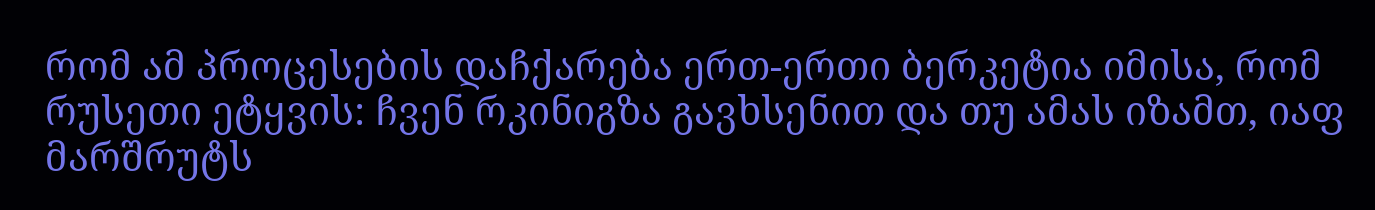რომ ამ პროცესების დაჩქარება ერთ-ერთი ბერკეტია იმისა, რომ რუსეთი ეტყვის: ჩვენ რკინიგზა გავხსენით და თუ ამას იზამთ, იაფ მარშრუტს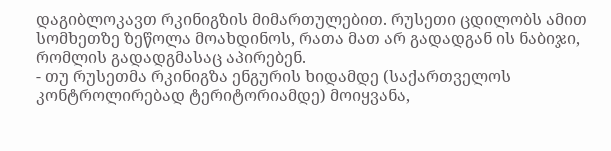დაგიბლოკავთ რკინიგზის მიმართულებით. რუსეთი ცდილობს ამით სომხეთზე ზეწოლა მოახდინოს, რათა მათ არ გადადგან ის ნაბიჯი, რომლის გადადგმასაც აპირებენ.
- თუ რუსეთმა რკინიგზა ენგურის ხიდამდე (საქართველოს კონტროლირებად ტერიტორიამდე) მოიყვანა,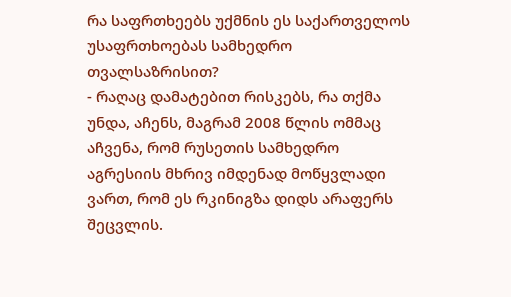რა საფრთხეებს უქმნის ეს საქართველოს უსაფრთხოებას სამხედრო თვალსაზრისით?
- რაღაც დამატებით რისკებს, რა თქმა უნდა, აჩენს, მაგრამ 2008 წლის ომმაც აჩვენა, რომ რუსეთის სამხედრო აგრესიის მხრივ იმდენად მოწყვლადი ვართ, რომ ეს რკინიგზა დიდს არაფერს შეცვლის.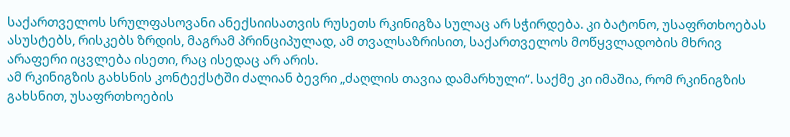საქართველოს სრულფასოვანი ანექსიისათვის რუსეთს რკინიგზა სულაც არ სჭირდება. კი ბატონო, უსაფრთხოებას ასუსტებს, რისკებს ზრდის, მაგრამ პრინციპულად, ამ თვალსაზრისით, საქართველოს მოწყვლადობის მხრივ არაფერი იცვლება ისეთი, რაც ისედაც არ არის.
ამ რკინიგზის გახსნის კონტექსტში ძალიან ბევრი „ძაღლის თავია დამარხული“. საქმე კი იმაშია, რომ რკინიგზის გახსნით, უსაფრთხოების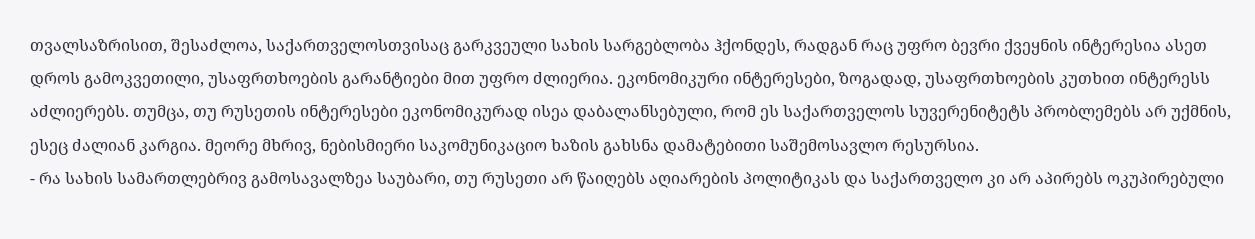თვალსაზრისით, შესაძლოა, საქართველოსთვისაც გარკვეული სახის სარგებლობა ჰქონდეს, რადგან რაც უფრო ბევრი ქვეყნის ინტერესია ასეთ დროს გამოკვეთილი, უსაფრთხოების გარანტიები მით უფრო ძლიერია. ეკონომიკური ინტერესები, ზოგადად, უსაფრთხოების კუთხით ინტერესს აძლიერებს. თუმცა, თუ რუსეთის ინტერესები ეკონომიკურად ისეა დაბალანსებული, რომ ეს საქართველოს სუვერენიტეტს პრობლემებს არ უქმნის, ესეც ძალიან კარგია. მეორე მხრივ, ნებისმიერი საკომუნიკაციო ხაზის გახსნა დამატებითი საშემოსავლო რესურსია.
- რა სახის სამართლებრივ გამოსავალზეა საუბარი, თუ რუსეთი არ წაიღებს აღიარების პოლიტიკას და საქართველო კი არ აპირებს ოკუპირებული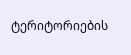ტერიტორიების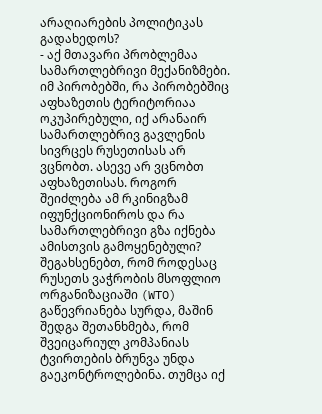არაღიარების პოლიტიკას გადახედოს?
- აქ მთავარი პრობლემაა სამართლებრივი მექანიზმები. იმ პირობებში, რა პირობებშიც აფხაზეთის ტერიტორიაა ოკუპირებული, იქ არანაირ სამართლებრივ გავლენის სივრცეს რუსეთისას არ ვცნობთ. ასევე არ ვცნობთ აფხაზეთისას. როგორ შეიძლება ამ რკინიგზამ იფუნქციონიროს და რა სამართლებრივი გზა იქნება ამისთვის გამოყენებული? შეგახსენებთ, რომ როდესაც რუსეთს ვაჭრობის მსოფლიო ორგანიზაციაში (WTO) გაწევრიანება სურდა, მაშინ შედგა შეთანხმება, რომ შვეიცარიულ კომპანიას ტვირთების ბრუნვა უნდა გაეკონტროლებინა. თუმცა იქ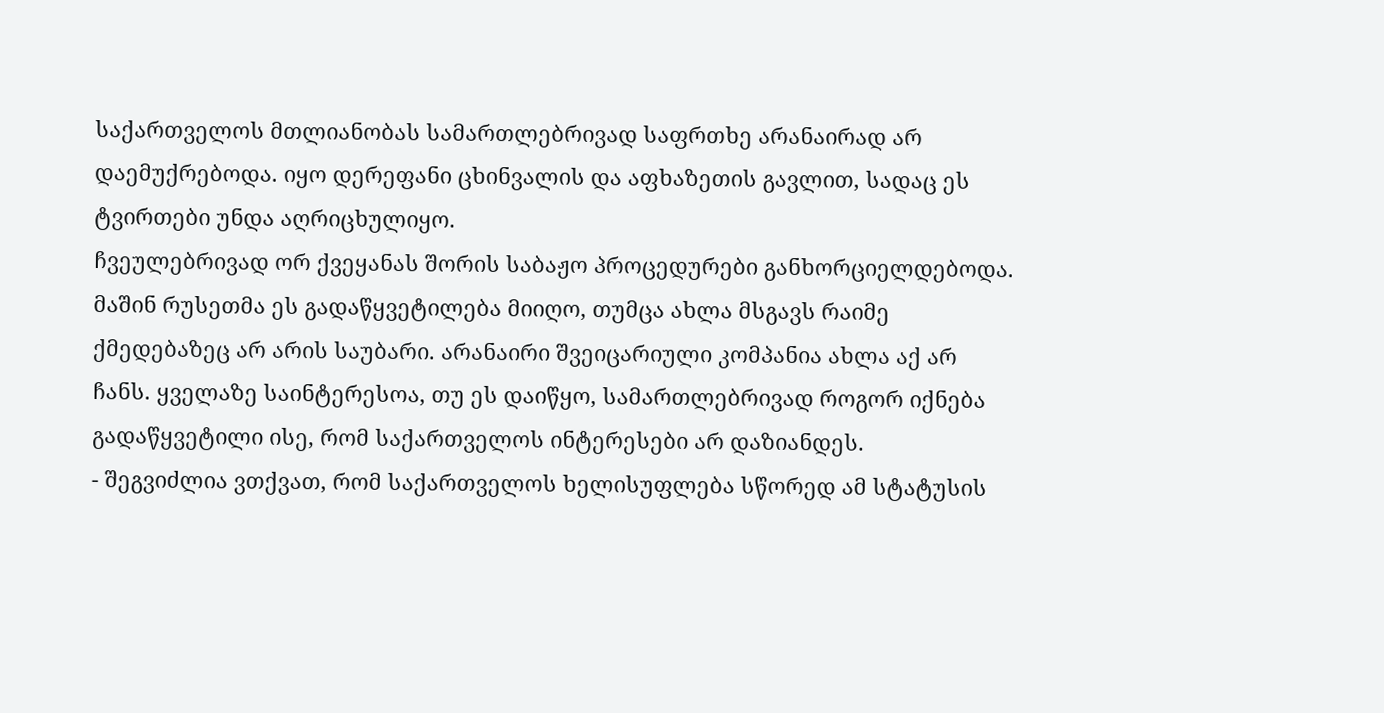საქართველოს მთლიანობას სამართლებრივად საფრთხე არანაირად არ დაემუქრებოდა. იყო დერეფანი ცხინვალის და აფხაზეთის გავლით, სადაც ეს ტვირთები უნდა აღრიცხულიყო.
ჩვეულებრივად ორ ქვეყანას შორის საბაჟო პროცედურები განხორციელდებოდა. მაშინ რუსეთმა ეს გადაწყვეტილება მიიღო, თუმცა ახლა მსგავს რაიმე ქმედებაზეც არ არის საუბარი. არანაირი შვეიცარიული კომპანია ახლა აქ არ ჩანს. ყველაზე საინტერესოა, თუ ეს დაიწყო, სამართლებრივად როგორ იქნება გადაწყვეტილი ისე, რომ საქართველოს ინტერესები არ დაზიანდეს.
- შეგვიძლია ვთქვათ, რომ საქართველოს ხელისუფლება სწორედ ამ სტატუსის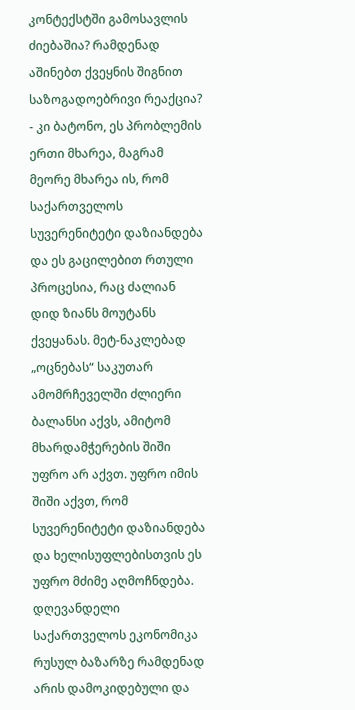კონტექსტში გამოსავლის ძიებაშია? რამდენად აშინებთ ქვეყნის შიგნით საზოგადოებრივი რეაქცია?
- კი ბატონო, ეს პრობლემის ერთი მხარეა, მაგრამ მეორე მხარეა ის, რომ საქართველოს სუვერენიტეტი დაზიანდება და ეს გაცილებით რთული პროცესია, რაც ძალიან დიდ ზიანს მოუტანს ქვეყანას. მეტ-ნაკლებად „ოცნებას“ საკუთარ ამომრჩეველში ძლიერი ბალანსი აქვს, ამიტომ მხარდამჭერების შიში უფრო არ აქვთ. უფრო იმის შიში აქვთ, რომ სუვერენიტეტი დაზიანდება და ხელისუფლებისთვის ეს უფრო მძიმე აღმოჩნდება.
დღევანდელი საქართველოს ეკონომიკა რუსულ ბაზარზე რამდენად არის დამოკიდებული და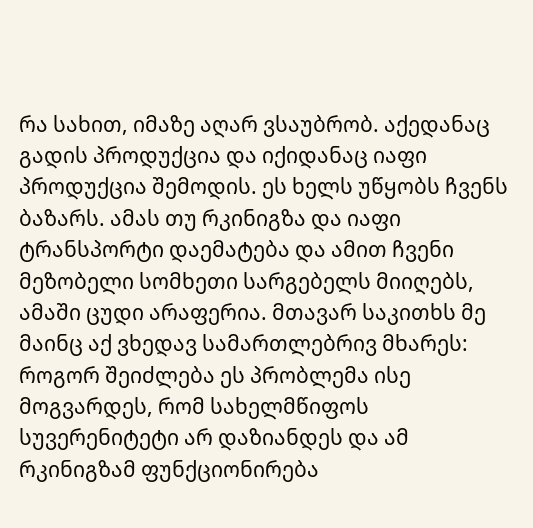რა სახით, იმაზე აღარ ვსაუბრობ. აქედანაც გადის პროდუქცია და იქიდანაც იაფი პროდუქცია შემოდის. ეს ხელს უწყობს ჩვენს ბაზარს. ამას თუ რკინიგზა და იაფი ტრანსპორტი დაემატება და ამით ჩვენი მეზობელი სომხეთი სარგებელს მიიღებს, ამაში ცუდი არაფერია. მთავარ საკითხს მე მაინც აქ ვხედავ სამართლებრივ მხარეს: როგორ შეიძლება ეს პრობლემა ისე მოგვარდეს, რომ სახელმწიფოს სუვერენიტეტი არ დაზიანდეს და ამ რკინიგზამ ფუნქციონირება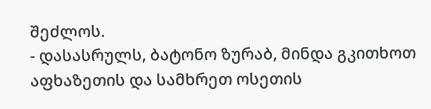შეძლოს.
- დასასრულს, ბატონო ზურაბ, მინდა გკითხოთ აფხაზეთის და სამხრეთ ოსეთის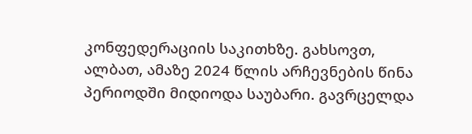კონფედერაციის საკითხზე. გახსოვთ, ალბათ, ამაზე 2024 წლის არჩევნების წინა პერიოდში მიდიოდა საუბარი. გავრცელდა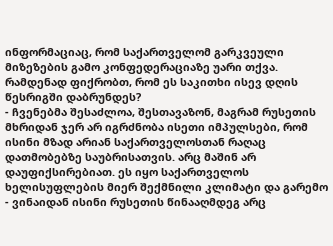ინფორმაციაც, რომ საქართველომ გარკვეული მიზეზების გამო კონფედერაციაზე უარი თქვა. რამდენად ფიქრობთ, რომ ეს საკითხი ისევ დღის წესრიგში დაბრუნდეს?
- ჩვენებმა შესაძლოა, შესთავაზონ, მაგრამ რუსეთის მხრიდან ჯერ არ იგრძნობა ისეთი იმპულსები, რომ ისინი მზად არიან საქართველოსთან რაღაც დათმობებზე საუბრისათვის. არც მაშინ არ დაუფიქსირებიათ. ეს იყო საქართველოს ხელისუფლების მიერ შექმნილი კლიმატი და გარემო - ვინაიდან ისინი რუსეთის წინააღმდეგ არც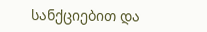სანქციებით და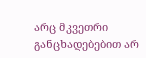არც მკვეთრი განცხადებებით არ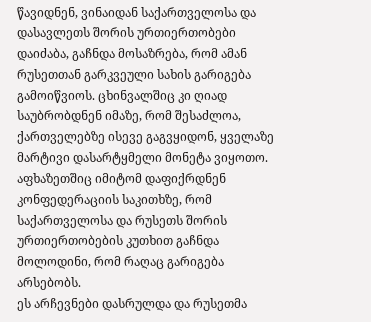წავიდნენ, ვინაიდან საქართველოსა და დასავლეთს შორის ურთიერთობები დაიძაბა, გაჩნდა მოსაზრება, რომ ამან რუსეთთან გარკვეული სახის გარიგება გამოიწვიოს. ცხინვალშიც კი ღიად საუბრობდნენ იმაზე, რომ შესაძლოა, ქართველებზე ისევე გაგვყიდონ, ყველაზე მარტივი დასარტყმელი მონეტა ვიყოთო. აფხაზეთშიც იმიტომ დაფიქრდნენ კონფედერაციის საკითხზე, რომ საქართველოსა და რუსეთს შორის ურთიერთობების კუთხით გაჩნდა მოლოდინი, რომ რაღაც გარიგება არსებობს.
ეს არჩევნები დასრულდა და რუსეთმა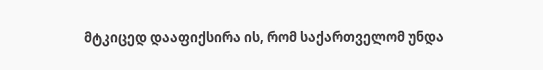მტკიცედ დააფიქსირა ის, რომ საქართველომ უნდა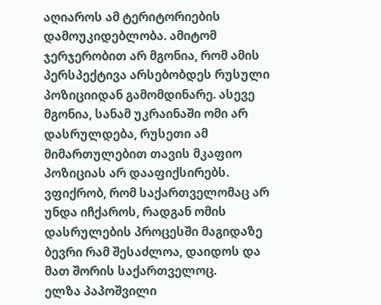აღიაროს ამ ტერიტორიების დამოუკიდებლობა. ამიტომ ჯერჯერობით არ მგონია, რომ ამის პერსპექტივა არსებობდეს რუსული პოზიციიდან გამომდინარე. ასევე მგონია, სანამ უკრაინაში ომი არ დასრულდება, რუსეთი ამ მიმართულებით თავის მკაფიო პოზიციას არ დააფიქსირებს. ვფიქრობ, რომ საქართველომაც არ უნდა იჩქაროს, რადგან ომის დასრულების პროცესში მაგიდაზე ბევრი რამ შესაძლოა, დაიდოს და მათ შორის საქართველოც.
ელზა პაპოშვილი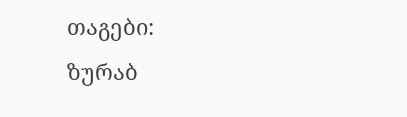თაგები:
ზურაბ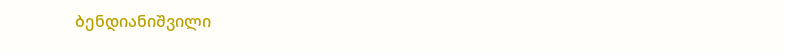ბენდიანიშვილი